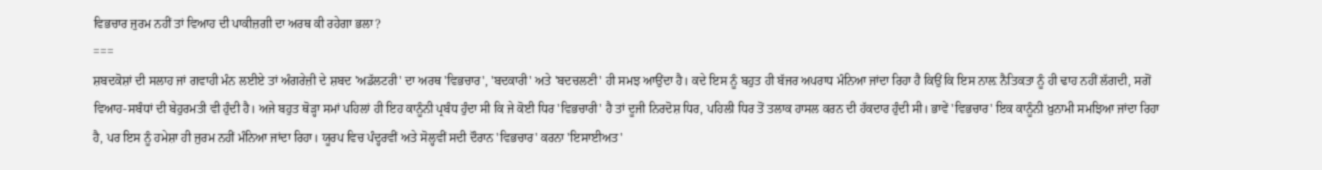ਵਿਭਚਾਰ ਜੁਰਮ ਨਹੀਂ ਤਾਂ ਵਿਆਹ ਦੀ ਪਾਕੀਜ਼ਗੀ ਦਾ ਅਰਥ ਕੀ ਰਹੇਗਾ ਭਲਾ?
===
ਸ਼ਬਦਕੋਸ਼ਾਂ ਦੀ ਸਲਾਹ ਜਾਂ ਗਵਾਹੀ ਮੰਨ ਲਈਏ ਤਾਂ ਅੰਗਰੇਜ਼ੀ ਦੇ ਸ਼ਬਦ 'ਅਡੱਲਟਰੀ' ਦਾ ਅਰਥ 'ਵਿਭਚਾਰ', 'ਬਦਕਾਰੀ' ਅਤੇ 'ਬਦਚਲਣੀ' ਹੀ ਸਮਝ ਆਉਂਦਾ ਹੈ। ਕਦੇ ਇਸ ਨੂੰ ਬਹੁਤ ਹੀ ਬੱਜਰ ਅਪਰਾਧ ਮੰਨਿਆ ਜਾਂਦਾ ਰਿਹਾ ਹੈ ਕਿਉਂ ਕਿ ਇਸ ਨਾਲ਼ ਨੈਤਿਕਤਾ ਨੂੰ ਹੀ ਢਾਹ ਨਹੀਂ ਲੱਗਦੀ, ਸਗੋਂ ਵਿਆਹ-ਸਬੰਧਾਂ ਦੀ ਬੇਹੁਰਮਤੀ ਵੀ ਹੁੰਦੀ ਹੈ। ਅਜੇ ਬਹੁਤ ਥੋੜ੍ਹਾ ਸਮਾਂ ਪਹਿਲਾਂ ਹੀ ਇਹ ਕਾਨੂੰਨੀ ਪ੍ਰਬੰਧ ਹੁੰਦਾ ਸੀ ਕਿ ਜੇ ਕੋਈ ਧਿਰ 'ਵਿਭਚਾਰੀ' ਹੈ ਤਾਂ ਦੂਜੀ ਨਿਰਦੋਸ਼ ਧਿਰ, ਪਹਿਲੀ ਧਿਰ ਤੋਂ ਤਲਾਕ ਹਾਸਲ ਕਰਨ ਦੀ ਹੱਕਦਾਰ ਹੁੰਦੀ ਸੀ। ਭਾਵੇਂ 'ਵਿਭਚਾਰ' ਇਕ ਕਾਨੂੰਨੀ ਖ਼ੁਨਾਮੀ ਸਮਝਿਆ ਜਾਂਦਾ ਰਿਹਾ ਹੈ, ਪਰ ਇਸ ਨੂੰ ਹਮੇਸ਼ਾ ਹੀ ਜੁਰਮ ਨਹੀਂ ਮੰਨਿਆ ਜਾਂਦਾ ਰਿਹਾ। ਯੂਰਪ ਵਿਚ ਪੰਦ੍ਹਰਵੀਂ ਅਤੇ ਸੋਲ੍ਹਵੀਂ ਸਦੀ ਦੌਰਾਨ 'ਵਿਭਚਾਰ' ਕਰਨਾ 'ਇਸਾਈਅਤ'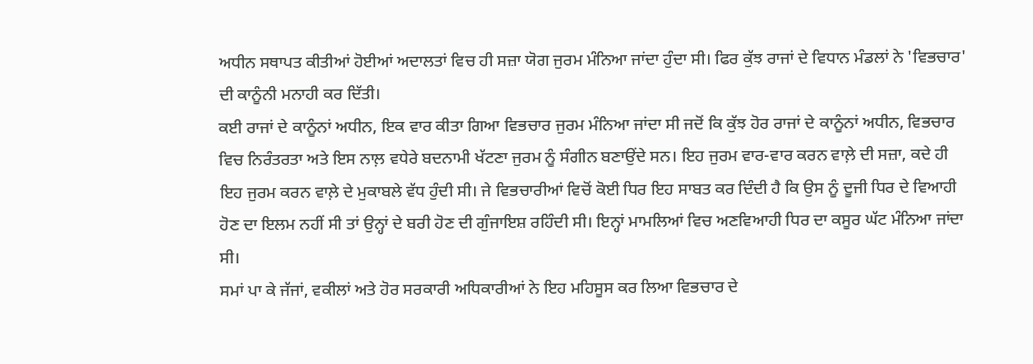ਅਧੀਨ ਸਥਾਪਤ ਕੀਤੀਆਂ ਹੋਈਆਂ ਅਦਾਲਤਾਂ ਵਿਚ ਹੀ ਸਜ਼ਾ ਯੋਗ ਜੁਰਮ ਮੰਨਿਆ ਜਾਂਦਾ ਹੁੰਦਾ ਸੀ। ਫਿਰ ਕੁੱਝ ਰਾਜਾਂ ਦੇ ਵਿਧਾਨ ਮੰਡਲਾਂ ਨੇ 'ਵਿਭਚਾਰ' ਦੀ ਕਾਨੂੰਨੀ ਮਨਾਹੀ ਕਰ ਦਿੱਤੀ।
ਕਈ ਰਾਜਾਂ ਦੇ ਕਾਨੂੰਨਾਂ ਅਧੀਨ, ਇਕ ਵਾਰ ਕੀਤਾ ਗਿਆ ਵਿਭਚਾਰ ਜੁਰਮ ਮੰਨਿਆ ਜਾਂਦਾ ਸੀ ਜਦੋਂ ਕਿ ਕੁੱਝ ਹੋਰ ਰਾਜਾਂ ਦੇ ਕਾਨੂੰਨਾਂ ਅਧੀਨ, ਵਿਭਚਾਰ ਵਿਚ ਨਿਰੰਤਰਤਾ ਅਤੇ ਇਸ ਨਾਲ਼ ਵਧੇਰੇ ਬਦਨਾਮੀ ਖੱਟਣਾ ਜੁਰਮ ਨੂੰ ਸੰਗੀਨ ਬਣਾਉਂਦੇ ਸਨ। ਇਹ ਜੁਰਮ ਵਾਰ-ਵਾਰ ਕਰਨ ਵਾਲ਼ੇ ਦੀ ਸਜ਼ਾ, ਕਦੇ ਹੀ ਇਹ ਜੁਰਮ ਕਰਨ ਵਾਲ਼ੇ ਦੇ ਮੁਕਾਬਲੇ ਵੱਧ ਹੁੰਦੀ ਸੀ। ਜੇ ਵਿਭਚਾਰੀਆਂ ਵਿਚੋਂ ਕੋਈ ਧਿਰ ਇਹ ਸਾਬਤ ਕਰ ਦਿੰਦੀ ਹੈ ਕਿ ਉਸ ਨੂੰ ਦੂਜੀ ਧਿਰ ਦੇ ਵਿਆਹੀ ਹੋਣ ਦਾ ਇਲਮ ਨਹੀਂ ਸੀ ਤਾਂ ਉਨ੍ਹਾਂ ਦੇ ਬਰੀ ਹੋਣ ਦੀ ਗੁੰਜਾਇਸ਼ ਰਹਿੰਦੀ ਸੀ। ਇਨ੍ਹਾਂ ਮਾਮਲਿਆਂ ਵਿਚ ਅਣਵਿਆਹੀ ਧਿਰ ਦਾ ਕਸੂਰ ਘੱਟ ਮੰਨਿਆ ਜਾਂਦਾ ਸੀ।
ਸਮਾਂ ਪਾ ਕੇ ਜੱਜਾਂ, ਵਕੀਲਾਂ ਅਤੇ ਹੋਰ ਸਰਕਾਰੀ ਅਧਿਕਾਰੀਆਂ ਨੇ ਇਹ ਮਹਿਸੂਸ ਕਰ ਲਿਆ ਵਿਭਚਾਰ ਦੇ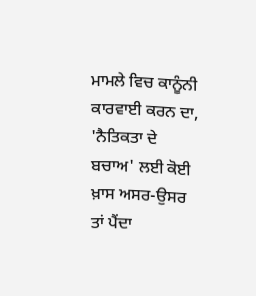ਮਾਮਲੇ ਵਿਚ ਕਾਨੂੰਨੀ ਕਾਰਵਾਈ ਕਰਨ ਦਾ, 'ਨੈਤਿਕਤਾ ਦੇ ਬਚਾਅ' ਲਈ ਕੋਈ ਖ਼ਾਸ ਅਸਰ-ਉਸਰ ਤਾਂ ਪੈਂਦਾ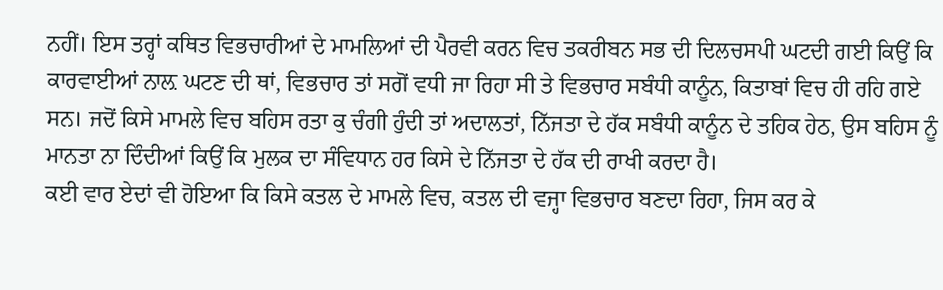ਨਹੀਂ। ਇਸ ਤਰ੍ਹਾਂ ਕਥਿਤ ਵਿਭਚਾਰੀਆਂ ਦੇ ਮਾਮਲਿਆਂ ਦੀ ਪੈਰਵੀ ਕਰਨ ਵਿਚ ਤਕਰੀਬਨ ਸਭ ਦੀ ਦਿਲਚਸਪੀ ਘਟਦੀ ਗਈ ਕਿਉਂ ਕਿ ਕਾਰਵਾਈਆਂ ਨਾਲ਼ ਘਟਣ ਦੀ ਥਾਂ, ਵਿਭਚਾਰ ਤਾਂ ਸਗੋਂ ਵਧੀ ਜਾ ਰਿਹਾ ਸੀ ਤੇ ਵਿਭਚਾਰ ਸਬੰਧੀ ਕਾਨੂੰਨ, ਕਿਤਾਬਾਂ ਵਿਚ ਹੀ ਰਹਿ ਗਏ ਸਨ। ਜਦੋਂ ਕਿਸੇ ਮਾਮਲੇ ਵਿਚ ਬਹਿਸ ਰਤਾ ਕੁ ਚੰਗੀ ਹੁੰਦੀ ਤਾਂ ਅਦਾਲਤਾਂ, ਨਿੱਜਤਾ ਦੇ ਹੱਕ ਸਬੰਧੀ ਕਾਨੂੰਨ ਦੇ ਤਹਿਕ ਹੇਠ, ਉਸ ਬਹਿਸ ਨੂੰ ਮਾਨਤਾ ਨਾ ਦਿੰਦੀਆਂ ਕਿਉਂ ਕਿ ਮੁਲਕ ਦਾ ਸੰਵਿਧਾਨ ਹਰ ਕਿਸੇ ਦੇ ਨਿੱਜਤਾ ਦੇ ਹੱਕ ਦੀ ਰਾਖੀ ਕਰਦਾ ਹੈ।
ਕਈ ਵਾਰ ਏਦਾਂ ਵੀ ਹੋਇਆ ਕਿ ਕਿਸੇ ਕਤਲ ਦੇ ਮਾਮਲੇ ਵਿਚ, ਕਤਲ ਦੀ ਵਜ੍ਹਾ ਵਿਭਚਾਰ ਬਣਦਾ ਰਿਹਾ, ਜਿਸ ਕਰ ਕੇ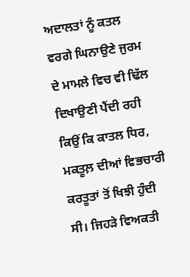ਅਦਾਲਤਾਂ ਨੂੰ ਕਤਲ ਵਰਗੇ ਘਿਨਾਉਣੇ ਜੁਰਮ ਦੇ ਮਾਮਲੇ ਵਿਚ ਵੀ ਢਿੱਲ ਦਿਖਾਉਣੀ ਪੈਂਦੀ ਰਹੀ ਕਿਉਂ ਕਿ ਕਾਤਲ ਧਿਰ, ਮਕਤੂਲ਼ ਦੀਆਂ ਵਿਭਚਾਰੀ ਕਰਤੂਤਾਂ ਤੋਂ ਖਿਝੀ ਹੁੰਦੀ ਸੀ। ਜਿਹੜੇ ਵਿਅਕਤੀ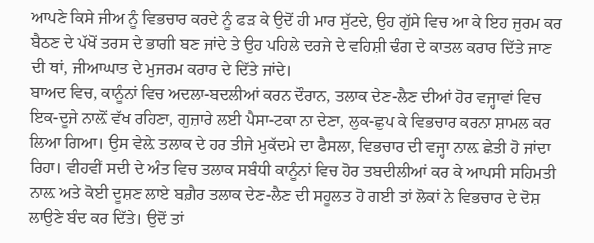ਆਪਣੇ ਕਿਸੇ ਜੀਅ ਨੂੰ ਵਿਭਚਾਰ ਕਰਦੇ ਨੂੰ ਫੜ ਕੇ ਉਦੋਂ ਹੀ ਮਾਰ ਸੁੱਟਦੇ, ਉਹ ਗੁੱਸੇ ਵਿਚ ਆ ਕੇ ਇਹ ਜੁਰਮ ਕਰ ਬੈਠਣ ਦੇ ਪੱਖੋਂ ਤਰਸ ਦੇ ਭਾਗੀ ਬਣ ਜਾਂਦੇ ਤੇ ਉਹ ਪਹਿਲੇ ਦਰਜੇ ਦੇ ਵਹਿਸ਼ੀ ਢੰਗ ਦੇ ਕਾਤਲ ਕਰਾਰ ਦਿੱਤੇ ਜਾਣ ਦੀ ਥਾਂ, ਜੀਆਘਾਤ ਦੇ ਮੁਜਰਮ ਕਰਾਰ ਦੇ ਦਿੱਤੇ ਜਾਂਦੇ।
ਬਾਅਦ ਵਿਚ, ਕਾਨੂੰਨਾਂ ਵਿਚ ਅਦਲਾ-ਬਦਲੀਆਂ ਕਰਨ ਦੌਰਾਨ, ਤਲਾਕ ਦੇਣ-ਲੈਣ ਦੀਆਂ ਹੋਰ ਵਜ੍ਹਾਵਾਂ ਵਿਚ ਇਕ-ਦੂਜੇ ਨਾਲ਼ੋਂ ਵੱਖ ਰਹਿਣਾ, ਗੁਜ਼ਾਰੇ ਲਈ ਪੈਸਾ-ਟਕਾ ਨਾ ਦੇਣਾ, ਲੁਕ-ਛੁਪ ਕੇ ਵਿਭਚਾਰ ਕਰਨਾ ਸ਼ਾਮਲ ਕਰ ਲਿਆ ਗਿਆ। ਉਸ ਵੇਲ਼ੇ ਤਲਾਕ ਦੇ ਹਰ ਤੀਜੇ ਮੁਕੱਦਮੇ ਦਾ ਫੈਸਲਾ, ਵਿਭਚਾਰ ਦੀ ਵਜ੍ਹਾ ਨਾਲ਼ ਛੇਤੀ ਹੋ ਜਾਂਦਾ ਰਿਹਾ। ਵੀਹਵੀਂ ਸਦੀ ਦੇ ਅੰਤ ਵਿਚ ਤਲਾਕ ਸਬੰਧੀ ਕਾਨੂੰਨਾਂ ਵਿਚ ਹੋਰ ਤਬਦੀਲੀਆਂ ਕਰ ਕੇ ਆਪਸੀ ਸਹਿਮਤੀ ਨਾਲ਼ ਅਤੇ ਕੋਈ ਦੂਸ਼ਣ ਲਾਏ ਬਗ਼ੈਰ ਤਲਾਕ ਦੇਣ-ਲੈਣ ਦੀ ਸਹੂਲਤ ਹੋ ਗਈ ਤਾਂ ਲੋਕਾਂ ਨੇ ਵਿਭਚਾਰ ਦੇ ਦੋਸ਼ ਲਾਉਣੇ ਬੰਦ ਕਰ ਦਿੱਤੇ। ਉਦੋਂ ਤਾਂ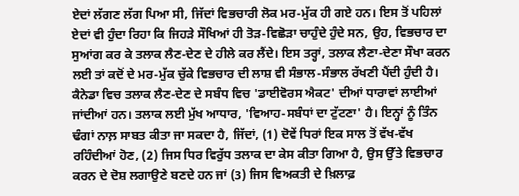ਏਦਾਂ ਲੱਗਣ ਲੱਗ ਪਿਆ ਸੀ, ਜਿੱਦਾਂ ਵਿਭਚਾਰੀ ਲੋਕ ਮਰ-ਮੁੱਕ ਹੀ ਗਏ ਹਨ। ਇਸ ਤੋਂ ਪਹਿਲਾਂ ਏਦਾਂ ਵੀ ਹੁੰਦਾ ਰਿਹਾ ਕਿ ਜਿਹੜੇ ਸੌਖਿਆਂ ਹੀ ਤੋੜ-ਵਿਛੋੜਾ ਚਾਹੁੰਦੇ ਹੁੰਦੇ ਸਨ, ਉਹ, ਵਿਭਚਾਰ ਦਾ ਸੁਆਂਗ ਕਰ ਕੇ ਤਲਾਕ ਲੈਣ-ਦੇਣ ਦੇ ਹੀਲੇ ਕਰ ਲੈਂਦੇ। ਇਸ ਤਰ੍ਹਾਂ, ਤਲਾਕ ਲੈਣਾ-ਦੇਣਾ ਸੌਖਾ ਕਰਨ ਲਈ ਤਾਂ ਕਦੋਂ ਦੇ ਮਰ-ਮੁੱਕ ਚੁੱਕੇ ਵਿਭਚਾਰ ਦੀ ਲਾਸ਼ ਵੀ ਸੰਭਾਲ-ਸੰਭਾਲ ਰੱਖਣੀ ਪੈਂਦੀ ਹੁੰਦੀ ਹੈ।
ਕੈਨੇਡਾ ਵਿਚ ਤਲਾਕ ਲੈਣ-ਦੇਣ ਦੇ ਸਬੰਧ ਵਿਚ 'ਡਾਈਵੋਰਸ ਐਕਟ' ਦੀਆਂ ਧਾਰਾਵਾਂ ਲਾਈਆਂ ਜਾਂਦੀਆਂ ਹਨ। ਤਲਾਕ ਲਈ ਮੁੱਖ ਆਧਾਰ, 'ਵਿਆਹ-ਸਬੰਧਾਂ ਦਾ ਟੁੱਟਣਾ' ਹੈ। ਇਨ੍ਹਾਂ ਨੂੰ ਤਿੰਨ ਢੰਗਾਂ ਨਾਲ਼ ਸਾਬਤ ਕੀਤਾ ਜਾ ਸਕਦਾ ਹੈ, ਜਿੱਦਾਂ, (1) ਦੋਵੇਂ ਧਿਰਾਂ ਇਕ ਸਾਲ ਤੋਂ ਵੱਖ-ਵੱਖ ਰਹਿੰਦੀਆਂ ਹੋਣ, (2) ਜਿਸ ਧਿਰ ਵਿਰੁੱਧ ਤਲਾਕ ਦਾ ਕੇਸ ਕੀਤਾ ਗਿਆ ਹੈ, ਉਸ ਉੱਤੇ ਵਿਭਚਾਰ ਕਰਨ ਦੇ ਦੋਸ਼ ਲਗਾਉਣੇ ਬਣਦੇ ਹਨ ਜਾਂ (3) ਜਿਸ ਵਿਅਕਤੀ ਦੇ ਖ਼ਿਲਾਫ਼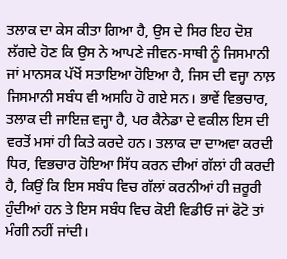ਤਲਾਕ ਦਾ ਕੇਸ ਕੀਤਾ ਗਿਆ ਹੈ, ਉਸ ਦੇ ਸਿਰ ਇਹ ਦੋਸ਼ ਲੱਗਦੇ ਹੋਣ ਕਿ ਉਸ ਨੇ ਆਪਣੇ ਜੀਵਨ-ਸਾਥੀ ਨੂੰ ਜਿਸਮਾਨੀ ਜਾਂ ਮਾਨਸਕ ਪੱਖੋਂ ਸਤਾਇਆ ਹੋਇਆ ਹੈ, ਜਿਸ ਦੀ ਵਜ੍ਹਾ ਨਾਲ਼ ਜਿਸਮਾਨੀ ਸਬੰਧ ਵੀ ਅਸਹਿ ਹੋ ਗਏ ਸਨ। ਭਾਵੇਂ ਵਿਭਚਾਰ, ਤਲਾਕ ਦੀ ਜਾਇਜ਼ ਵਜ੍ਹਾ ਹੈ, ਪਰ ਕੈਨੇਡਾ ਦੇ ਵਕੀਲ ਇਸ ਦੀ ਵਰਤੋਂ ਮਸਾਂ ਹੀ ਕਿਤੇ ਕਰਦੇ ਹਨ। ਤਲਾਕ ਦਾ ਦਾਅਵਾ ਕਰਦੀ ਧਿਰ, ਵਿਭਚਾਰ ਹੋਇਆ ਸਿੱਧ ਕਰਨ ਦੀਆਂ ਗੱਲਾਂ ਹੀ ਕਰਦੀ ਹੈ, ਕਿਉਂ ਕਿ ਇਸ ਸਬੰਧ ਵਿਚ ਗੱਲਾਂ ਕਰਨੀਆਂ ਹੀ ਜ਼ਰੂਰੀ ਹੁੰਦੀਆਂ ਹਨ ਤੇ ਇਸ ਸਬੰਧ ਵਿਚ ਕੋਈ ਵਿਡੀਓ ਜਾਂ ਫੋਟੋ ਤਾਂ ਮੰਗੀ ਨਹੀਂ ਜਾਂਦੀ।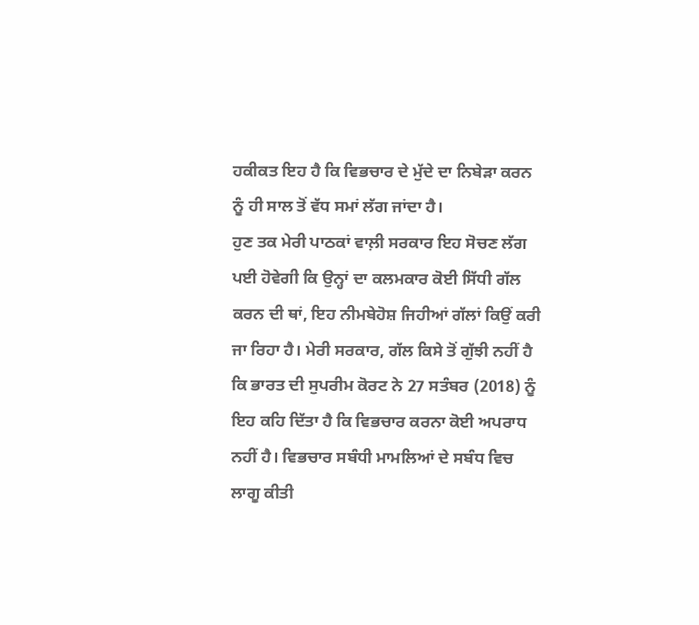ਹਕੀਕਤ ਇਹ ਹੈ ਕਿ ਵਿਭਚਾਰ ਦੇ ਮੁੱਦੇ ਦਾ ਨਿਬੇੜਾ ਕਰਨ ਨੂੰ ਹੀ ਸਾਲ ਤੋਂ ਵੱਧ ਸਮਾਂ ਲੱਗ ਜਾਂਦਾ ਹੈ।
ਹੁਣ ਤਕ ਮੇਰੀ ਪਾਠਕਾਂ ਵਾਲ਼ੀ ਸਰਕਾਰ ਇਹ ਸੋਚਣ ਲੱਗ ਪਈ ਹੋਵੇਗੀ ਕਿ ਉਨ੍ਹਾਂ ਦਾ ਕਲਮਕਾਰ ਕੋਈ ਸਿੱਧੀ ਗੱਲ ਕਰਨ ਦੀ ਥਾਂ, ਇਹ ਨੀਮਬੇਹੋਸ਼ ਜਿਹੀਆਂ ਗੱਲਾਂ ਕਿਉਂ ਕਰੀ ਜਾ ਰਿਹਾ ਹੈ। ਮੇਰੀ ਸਰਕਾਰ, ਗੱਲ ਕਿਸੇ ਤੋਂ ਗੁੱਝੀ ਨਹੀਂ ਹੈ ਕਿ ਭਾਰਤ ਦੀ ਸੁਪਰੀਮ ਕੋਰਟ ਨੇ 27 ਸਤੰਬਰ (2018) ਨੂੰ ਇਹ ਕਹਿ ਦਿੱਤਾ ਹੈ ਕਿ ਵਿਭਚਾਰ ਕਰਨਾ ਕੋਈ ਅਪਰਾਧ ਨਹੀਂ ਹੈ। ਵਿਭਚਾਰ ਸਬੰਧੀ ਮਾਮਲਿਆਂ ਦੇ ਸਬੰਧ ਵਿਚ ਲਾਗੂ ਕੀਤੀ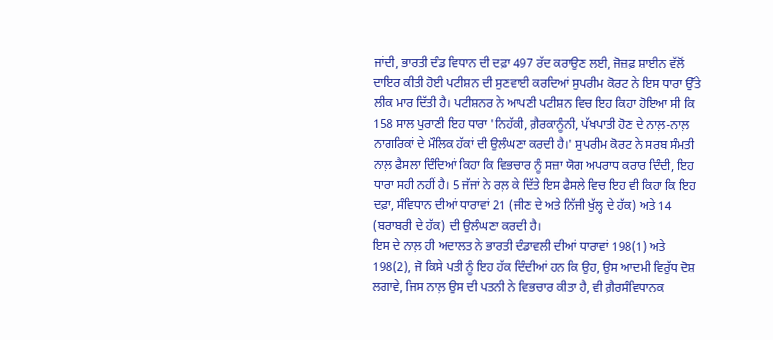ਜਾਂਦੀ, ਭਾਰਤੀ ਦੰਡ ਵਿਧਾਨ ਦੀ ਦਫ਼ਾ 497 ਰੱਦ ਕਰਾਉਣ ਲਈ, ਜੋਜ਼ਫ਼ ਸ਼ਾਈਨ ਵੱਲੋਂ ਦਾਇਰ ਕੀਤੀ ਹੋਈ ਪਟੀਸ਼ਨ ਦੀ ਸੁਣਵਾਈ ਕਰਦਿਆਂ ਸੁਪਰੀਮ ਕੋਰਟ ਨੇ ਇਸ ਧਾਰਾ ਉੱਤੇ ਲੀਕ ਮਾਰ ਦਿੱਤੀ ਹੈ। ਪਟੀਸ਼ਨਰ ਨੇ ਆਪਣੀ ਪਟੀਸ਼ਨ ਵਿਚ ਇਹ ਕਿਹਾ ਹੋਇਆ ਸੀ ਕਿ 158 ਸਾਲ ਪੁਰਾਣੀ ਇਹ ਧਾਰਾ 'ਨਿਹੱਕੀ, ਗ਼ੈਰਕਾਨੂੰਨੀ, ਪੱਖਪਾਤੀ ਹੋਣ ਦੇ ਨਾਲ਼-ਨਾਲ਼ ਨਾਗਰਿਕਾਂ ਦੇ ਮੌਲਿਕ ਹੱਕਾਂ ਦੀ ਉਲੰਘਣਾ ਕਰਦੀ ਹੈ।' ਸੁਪਰੀਮ ਕੋਰਟ ਨੇ ਸਰਬ ਸੰਮਤੀ ਨਾਲ਼ ਫੈਸਲਾ ਦਿੰਦਿਆਂ ਕਿਹਾ ਕਿ ਵਿਭਚਾਰ ਨੂੰ ਸਜ਼ਾ ਯੋਗ ਅਪਰਾਧ ਕਰਾਰ ਦਿੰਦੀ, ਇਹ ਧਾਰਾ ਸਹੀ ਨਹੀਂ ਹੈ। 5 ਜੱਜਾਂ ਨੇ ਰਲ਼ ਕੇ ਦਿੱਤੇ ਇਸ ਫੈਸਲੇ ਵਿਚ ਇਹ ਵੀ ਕਿਹਾ ਕਿ ਇਹ ਦਫ਼ਾ, ਸੰਵਿਧਾਨ ਦੀਆਂ ਧਾਰਾਵਾਂ 21 (ਜੀਣ ਦੇ ਅਤੇ ਨਿੱਜੀ ਖੁੱਲ੍ਹ ਦੇ ਹੱਕ) ਅਤੇ 14 (ਬਰਾਬਰੀ ਦੇ ਹੱਕ) ਦੀ ਉਲੰਘਣਾ ਕਰਦੀ ਹੈ।
ਇਸ ਦੇ ਨਾਲ਼ ਹੀ ਅਦਾਲਤ ਨੇ ਭਾਰਤੀ ਦੰਡਾਵਲੀ ਦੀਆਂ ਧਾਰਾਵਾਂ 198(1) ਅਤੇ 198(2), ਜੋ ਕਿਸੇ ਪਤੀ ਨੂੰ ਇਹ ਹੱਕ ਦਿੰਦੀਆਂ ਹਨ ਕਿ ਉਹ, ਉਸ ਆਦਮੀ ਵਿਰੁੱਧ ਦੋਸ਼ ਲਗਾਵੇ, ਜਿਸ ਨਾਲ਼ ਉਸ ਦੀ ਪਤਨੀ ਨੇ ਵਿਭਚਾਰ ਕੀਤਾ ਹੈ, ਵੀ ਗ਼ੈਰਸੰਵਿਧਾਨਕ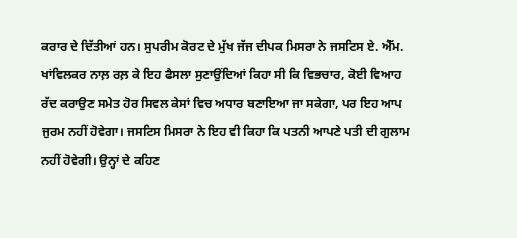ਕਰਾਰ ਦੇ ਦਿੱਤੀਆਂ ਹਨ। ਸੁਪਰੀਮ ਕੋਰਟ ਦੇ ਮੁੱਖ ਜੱਜ ਦੀਪਕ ਮਿਸਰਾ ਨੇ ਜਸਟਿਸ ਏ. ਐੱਮ. ਖਾਂਵਿਲਕਰ ਨਾਲ਼ ਰਲ਼ ਕੇ ਇਹ ਫੈਸਲਾ ਸੁਣਾਉਂਦਿਆਂ ਕਿਹਾ ਸੀ ਕਿ ਵਿਭਚਾਰ, ਕੋਈ ਵਿਆਹ ਰੱਦ ਕਰਾਉਣ ਸਮੇਤ ਹੋਰ ਸਿਵਲ ਕੇਸਾਂ ਵਿਚ ਅਧਾਰ ਬਣਾਇਆ ਜਾ ਸਕੇਗਾ, ਪਰ ਇਹ ਆਪ ਜੁਰਮ ਨਹੀਂ ਹੋਵੇਗਾ। ਜਸਟਿਸ ਮਿਸਰਾ ਨੇ ਇਹ ਵੀ ਕਿਹਾ ਕਿ ਪਤਨੀ ਆਪਣੇ ਪਤੀ ਦੀ ਗੁਲਾਮ ਨਹੀਂ ਹੋਵੇਗੀ। ਉਨ੍ਹਾਂ ਦੇ ਕਹਿਣ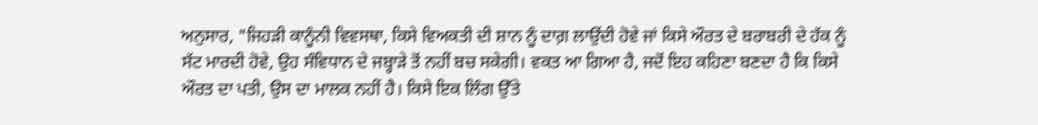ਅਨੁਸਾਰ, "ਜਿਹੜੀ ਕਾਨੂੰਨੀ ਵਿਵਸਥਾ, ਕਿਸੇ ਵਿਅਕਤੀ ਦੀ ਸ਼ਾਨ ਨੂੰ ਦਾਗ਼ ਲਾਉਂਦੀ ਹੋਵੇ ਜਾਂ ਕਿਸੇ ਔਰਤ ਦੇ ਬਰਾਬਰੀ ਦੇ ਹੱਕ ਨੂੰ ਸੱਟ ਮਾਰਦੀ ਹੋਵੇ, ਉਹ ਸੰਵਿਧਾਨ ਦੇ ਜਬ੍ਹਾੜੇ ਤੋਂ ਨਹੀਂ ਬਚ ਸਕੇਗੀ। ਵਕਤ ਆ ਗਿਆ ਹੈ, ਜਦੋਂ ਇਹ ਕਹਿਣਾ ਬਣਦਾ ਹੈ ਕਿ ਕਿਸੇ ਔਰਤ ਦਾ ਪਤੀ, ਉਸ ਦਾ ਮਾਲਕ ਨਹੀਂ ਹੈ। ਕਿਸੇ ਇਕ ਲਿੰਗ ਉੱਤੇ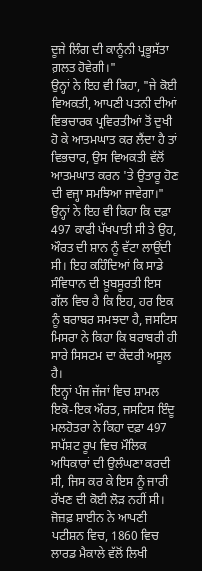ਦੂਜੇ ਲਿੰਗ ਦੀ ਕਾਨੂੰਨੀ ਪ੍ਰਭੂਸੱਤਾ ਗ਼ਲਤ ਹੋਵੇਗੀ।"
ਉਨ੍ਹਾਂ ਨੇ ਇਹ ਵੀ ਕਿਹਾ, "ਜੇ ਕੋਈ ਵਿਅਕਤੀ, ਆਪਣੀ ਪਤਨੀ ਦੀਆਂ ਵਿਭਚਾਰਕ ਪ੍ਰਵਿਰਤੀਆਂ ਤੋਂ ਦੁਖੀ ਹੋ ਕੇ ਆਤਮਘਾਤ ਕਰ ਲੈਂਦਾ ਹੈ ਤਾਂ ਵਿਭਚਾਰ, ਉਸ ਵਿਅਕਤੀ ਵੱਲੋਂ ਆਤਮਘਾਤ ਕਰਨ 'ਤੇ ਉਤਾਰੂ ਹੋਣ ਦੀ ਵਜ੍ਹਾ ਸਮਝਿਆ ਜਾਵੇਗਾ।" ਉਨ੍ਹਾਂ ਨੇ ਇਹ ਵੀ ਕਿਹਾ ਕਿ ਦਫ਼ਾ 497 ਕਾਫੀ ਪੱਖਪਾਤੀ ਸੀ ਤੇ ਉਹ, ਔਰਤ ਦੀ ਸ਼ਾਨ ਨੂੰ ਵੱਟਾ ਲਾਉਂਦੀ ਸੀ। ਇਹ ਕਹਿੰਦਿਆਂ ਕਿ ਸਾਡੇ ਸੰਵਿਧਾਨ ਦੀ ਖ਼ੂਬਸੂਰਤੀ ਇਸ ਗੱਲ ਵਿਚ ਹੈ ਕਿ ਇਹ, ਹਰ ਇਕ ਨੂੰ ਬਰਾਬਰ ਸਮਝਦਾ ਹੈ, ਜਸਟਿਸ ਮਿਸਰਾ ਨੇ ਕਿਹਾ ਕਿ ਬਰਾਬਰੀ ਹੀ ਸਾਰੇ ਸਿਸਟਮ ਦਾ ਕੇਂਦਰੀ ਅਸੂਲ ਹੈ।
ਇਨ੍ਹਾਂ ਪੰਜ ਜੱਜਾਂ ਵਿਚ ਸ਼ਾਮਲ ਇਕੋ-ਇਕ ਔਰਤ, ਜਸਟਿਸ ਇੰਦੂ ਮਲਹੋਤਰਾ ਨੇ ਕਿਹਾ ਦਫ਼ਾ 497 ਸਪੱਸ਼ਟ ਰੂਪ ਵਿਚ ਮੌਲਿਕ ਅਧਿਕਾਰਾਂ ਦੀ ਉਲੰਘਣਾ ਕਰਦੀ ਸੀ, ਜਿਸ ਕਰ ਕੇ ਇਸ ਨੂੰ ਜਾਰੀ ਰੱਖਣ ਦੀ ਕੋਈ ਲੋੜ ਨਹੀਂ ਸੀ।
ਜੋਜ਼ਫ਼ ਸ਼ਾਈਨ ਨੇ ਆਪਣੀ ਪਟੀਸ਼ਨ ਵਿਚ, 1860 ਵਿਚ ਲਾਰਡ ਮੈਕਾਲੇ ਵੱਲੋਂ ਲਿਖੀ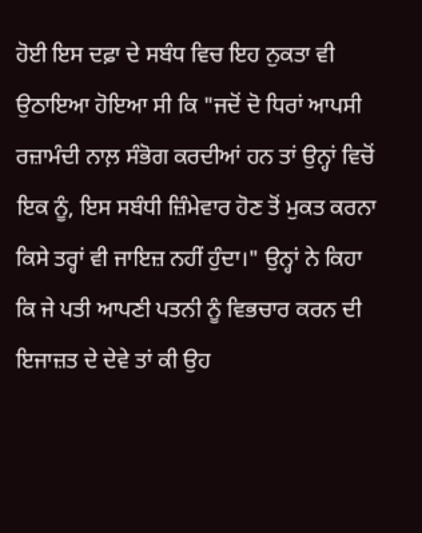ਹੋਈ ਇਸ ਦਫ਼ਾ ਦੇ ਸਬੰਧ ਵਿਚ ਇਹ ਨੁਕਤਾ ਵੀ ਉਠਾਇਆ ਹੋਇਆ ਸੀ ਕਿ "ਜਦੋਂ ਦੋ ਧਿਰਾਂ ਆਪਸੀ ਰਜ਼ਾਮੰਦੀ ਨਾਲ਼ ਸੰਭੋਗ ਕਰਦੀਆਂ ਹਨ ਤਾਂ ਉਨ੍ਹਾਂ ਵਿਚੋਂ ਇਕ ਨੂੰ, ਇਸ ਸਬੰਧੀ ਜ਼ਿੰਮੇਵਾਰ ਹੋਣ ਤੋਂ ਮੁਕਤ ਕਰਨਾ ਕਿਸੇ ਤਰ੍ਹਾਂ ਵੀ ਜਾਇਜ਼ ਨਹੀਂ ਹੁੰਦਾ।" ਉਨ੍ਹਾਂ ਨੇ ਕਿਹਾ ਕਿ ਜੇ ਪਤੀ ਆਪਣੀ ਪਤਨੀ ਨੂੰ ਵਿਭਚਾਰ ਕਰਨ ਦੀ ਇਜਾਜ਼ਤ ਦੇ ਦੇਵੇ ਤਾਂ ਕੀ ਉਹ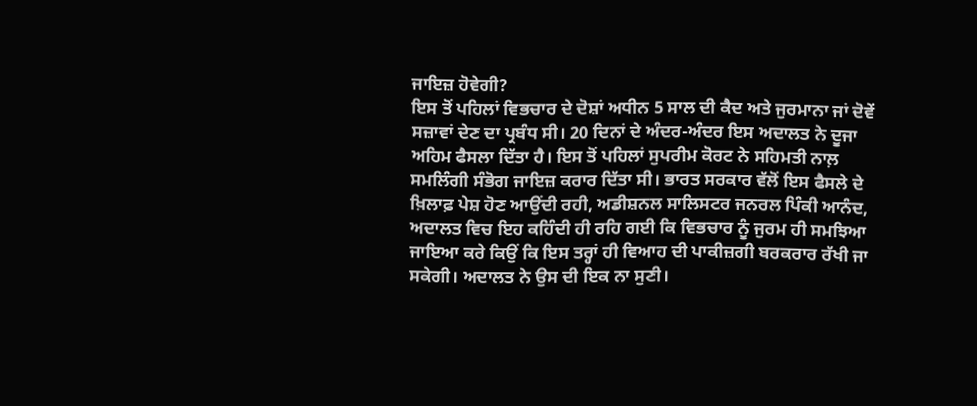ਜਾਇਜ਼ ਹੋਵੇਗੀ?
ਇਸ ਤੋਂ ਪਹਿਲਾਂ ਵਿਭਚਾਰ ਦੇ ਦੋਸ਼ਾਂ ਅਧੀਨ 5 ਸਾਲ ਦੀ ਕੈਦ ਅਤੇ ਜੁਰਮਾਨਾ ਜਾਂ ਦੋਵੇਂ ਸਜ਼ਾਵਾਂ ਦੇਣ ਦਾ ਪ੍ਰਬੰਧ ਸੀ। 20 ਦਿਨਾਂ ਦੇ ਅੰਦਰ-ਅੰਦਰ ਇਸ ਅਦਾਲਤ ਨੇ ਦੂਜਾ ਅਹਿਮ ਫੈਸਲਾ ਦਿੱਤਾ ਹੈ। ਇਸ ਤੋਂ ਪਹਿਲਾਂ ਸੁਪਰੀਮ ਕੋਰਟ ਨੇ ਸਹਿਮਤੀ ਨਾਲ਼ ਸਮਲਿੰਗੀ ਸੰਭੋਗ ਜਾਇਜ਼ ਕਰਾਰ ਦਿੱਤਾ ਸੀ। ਭਾਰਤ ਸਰਕਾਰ ਵੱਲੋਂ ਇਸ ਫੈਸਲੇ ਦੇ ਖ਼ਿਲਾਫ਼ ਪੇਸ਼ ਹੋਣ ਆਉਂਦੀ ਰਹੀ, ਅਡੀਸ਼ਨਲ ਸਾਲਿਸਟਰ ਜਨਰਲ ਪਿੰਕੀ ਆਨੰਦ, ਅਦਾਲਤ ਵਿਚ ਇਹ ਕਹਿੰਦੀ ਹੀ ਰਹਿ ਗਈ ਕਿ ਵਿਭਚਾਰ ਨੂੰ ਜੁਰਮ ਹੀ ਸਮਝਿਆ ਜਾਇਆ ਕਰੇ ਕਿਉਂ ਕਿ ਇਸ ਤਰ੍ਹਾਂ ਹੀ ਵਿਆਹ ਦੀ ਪਾਕੀਜ਼ਗੀ ਬਰਕਰਾਰ ਰੱਖੀ ਜਾ ਸਕੇਗੀ। ਅਦਾਲਤ ਨੇ ਉਸ ਦੀ ਇਕ ਨਾ ਸੁਣੀ।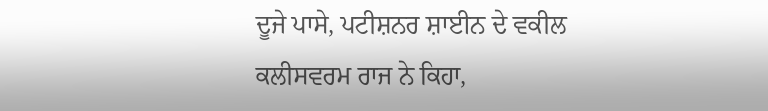ਦੂਜੇ ਪਾਸੇ, ਪਟੀਸ਼ਨਰ ਸ਼ਾਈਨ ਦੇ ਵਕੀਲ ਕਲੀਸਵਰਮ ਰਾਜ ਨੇ ਕਿਹਾ,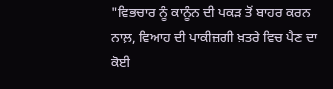"ਵਿਭਚਾਰ ਨੂੰ ਕਾਨੂੰਨ ਦੀ ਪਕੜ ਤੋਂ ਬਾਹਰ ਕਰਨ ਨਾਲ਼, ਵਿਆਹ ਦੀ ਪਾਕੀਜ਼ਗੀ ਖ਼ਤਰੇ ਵਿਚ ਪੈਣ ਦਾ ਕੋਈ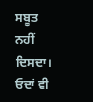ਸਬੂਤ ਨਹੀਂ ਦਿਸਦਾ। ਓਦਾਂ ਵੀ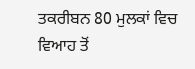ਤਕਰੀਬਨ 80 ਮੁਲਕਾਂ ਵਿਚ ਵਿਆਹ ਤੋਂ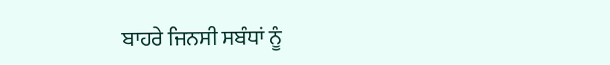ਬਾਹਰੇ ਜਿਨਸੀ ਸਬੰਧਾਂ ਨੂੰ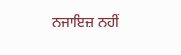ਨਜਾਇਜ਼ ਨਹੀਂ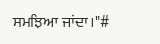ਸਮਝਿਆ ਜਾਂਦਾ।"#